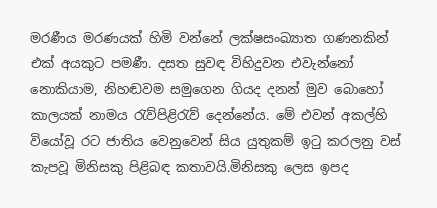මරණීය මරණයක් හිමි වන්නේ ලක්ෂසංඛ්‍යාත ගණනකින් එක් අයකුට පමණී. දසත සුවඳ විහිදුවන එවැන්නෝ නොකියාම, නිහඬවම සමුගෙන ගියද දනන් මුව බොහෝ කාලයක් නාමය රැව්පිළිරැව් දෙන්නේය. මේ එවන් අකල්හි වියෝවූ රට ජාතිය වෙනුවෙන් සිය යුතුකම් ඉටු කරලනු වස් කැපවූ මිනිසකු පිළිබඳ කතාවයි.මිනිසකු ලෙස ඉපද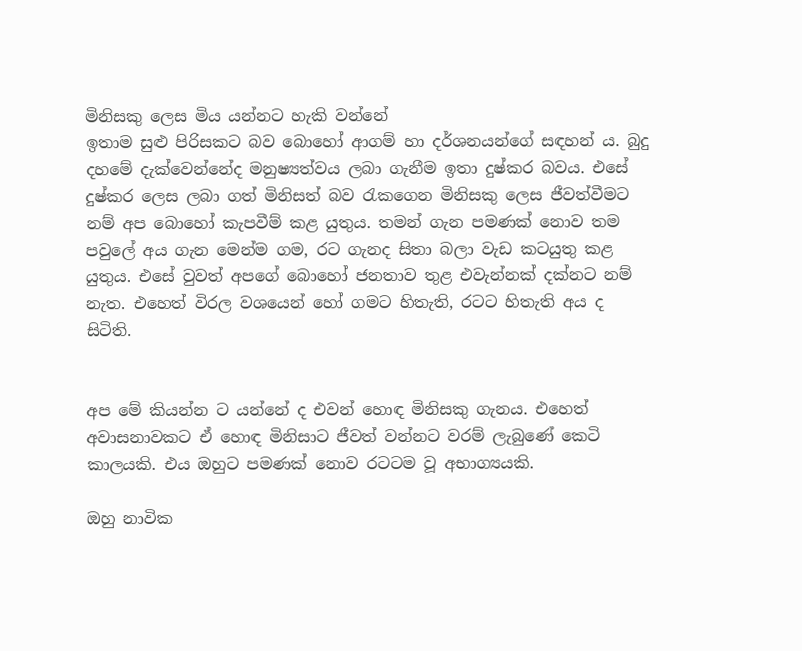මිනිසකු ලෙස මිය යන්නට හැකි වන්නේ
ඉතාම සුළු පිරිසකට බව බොහෝ ආගම් හා දර්ශනයන්ගේ සඳහන් ය. බුදු දහමේ දැක්වෙන්නේද මනුෂ්‍යත්වය ලබා ගැනීම ඉතා දුෂ්කර බවය. එසේ දුෂ්කර ලෙස ලබා ගත් මිනිසත් බව රැකගෙන මිනිසකු ලෙස ජීවත්වීමට නම් අප බොහෝ කැපවීම් කළ යුතුය. තමන් ගැන පමණක් නොව තම පවුලේ අය ගැන මෙන්ම ගම, රට ගැනද සිතා බලා වැඩ කටයුතු කළ යුතුය. එසේ වුවත් අපගේ බොහෝ ජනතාව තුළ එවැන්නක් දක්නට නම් නැත. එහෙත් විරල වශයෙන් හෝ ගමට හිතැති, රටට හිතැති අය ද සිටිති.


අප මේ කියන්න ට යන්නේ ද එවන් හොඳ මිනිසකු ගැනය. එහෙත් අවාසනාවකට ඒ හොඳ මිනිසාට ජීවත් වන්නට වරම් ලැබුණේ කෙටි කාලයකි. එය ඔහුට පමණක් නොව රටටම වූ අභාග්‍යයකි.

ඔහු නාවික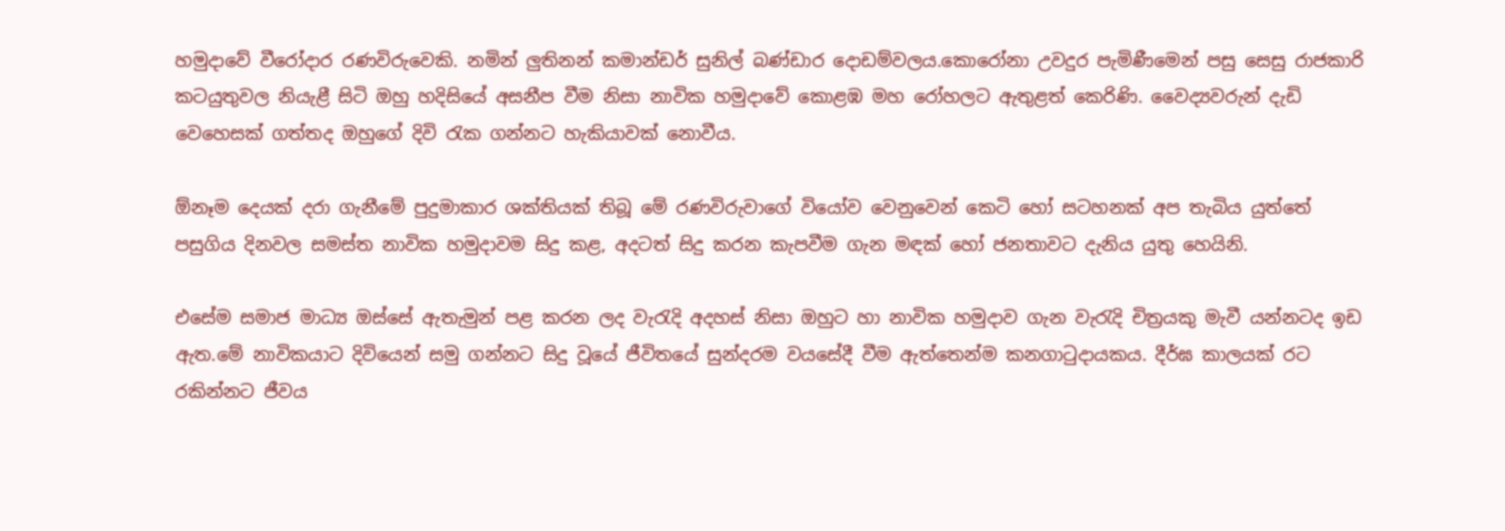හමුදාවේ වීරෝදාර රණවිරුවෙකි. නමින් ලුතිනන් කමාන්ඩර් සුනිල් බණ්ඩාර දොඩම්වලය.කොරෝනා උවදුර පැමිණීමෙන් පසු සෙසු රාජකාරි කටයුතුවල නියැළී සිටි ඔහු හදිසියේ අසනීප වීම නිසා නාවික හමුදාවේ කොළඹ මහ රෝහලට ඇතුළත් කෙරිණි. වෛද්‍යවරුන් දැඩි වෙහෙසක් ගත්තද ඔහුගේ දිවි රැක ගන්නට හැකියාවක් නොවීය.

ඕනෑම දෙයක් දරා ගැනීමේ පුදුමාකාර ශක්තියක් තිබූ මේ රණවිරුවාගේ වියෝව වෙනුවෙන් කෙටි හෝ සටහනක් අප තැබිය යුත්තේ පසුගිය දිනවල සමස්ත නාවික හමුදාවම සිදු කළ, අදටත් සිදු කරන කැපවීම ගැන මඳක් හෝ ජනතාවට දැනිය යුතු හෙයිනි.

එසේම සමාජ මාධ්‍ය ඔස්සේ ඇතැමුන් පළ කරන ලද වැරැදි අදහස් නිසා ඔහුට හා නාවික හමුදාව ගැන වැරැදි චිත්‍රයකු මැවී යන්නටද ඉඩ ඇත.මේ නාවිකයාට දිවියෙන් සමු ගන්නට සිදු වූයේ ජීවිතයේ සුන්දරම වයසේදී වීම ඇත්තෙන්ම කනගාටුදායකය. දීර්ඝ කාලයක් රට රකින්නට ජීවය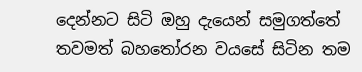දෙන්නට සිටි ඔහු දැයෙන් සමුගත්තේ තවමත් බහතෝරන වයසේ සිටින තම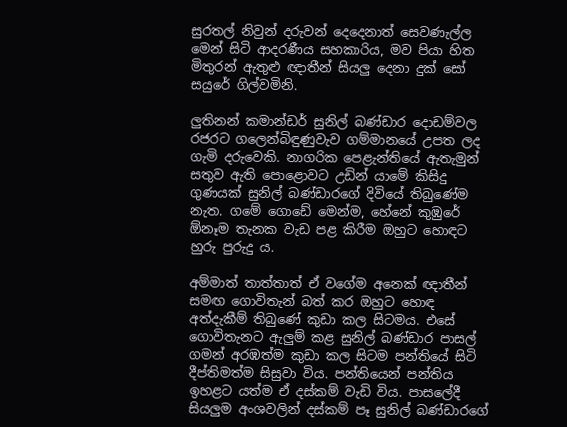සුරතල් නිවුන් දරුවන් දෙදෙනාත් සෙවණැල්ල මෙන් සිටි ආදරණීය සහකාරිය, මව පියා හිත මිතුරන් ඇතුළු ඥාතීන් සියලු දෙනා දුක් සෝ සයුරේ ගිල්වමිනි.

ලුතිනන් කමාන්ඩර් සුනිල් බණ්ඩාර දොඩම්වල රජරට ගලෙන්බිඳුණුවැව ගම්මානයේ උපත ලද ගැමි දරුවෙකි. නාගරික පෙළැන්තියේ ඇතැමුන් සතුව ඇති පොළොවට උඩින් යාමේ කිසිදු ගුණයක් සුනිල් බණ්ඩාරගේ දිවියේ තිබුණේම නැත. ගමේ ගොඩේ මෙන්ම, හේනේ කුඹුරේ ඕනෑම තැනක වැඩ පළ කිරීම ඔහුට හොඳට හුරු පුරුදු ය.

අම්මාත් තාත්තාත් ඒ වගේම අනෙක් ඥාතීන් සමඟ ගොවිතැන් බත් කර ඔහුට හොඳ අත්දැකීම් තිබුණේ කුඩා කල සිටමය. එසේ ගොවිතැනට ඇලුම් කළ සුනිල් බණ්ඩාර පාසල් ගමන් අරඹත්ම කුඩා කල සිටම පන්තියේ සිටි දීප්තිමත්ම සිසුවා විය. පන්තියෙන් පන්තිය ඉහළට යත්ම ඒ දස්කම් වැඩි විය. පාසලේදී සියලුම අංශවලින් දස්කම් පෑ සුනිල් බණ්ඩාරගේ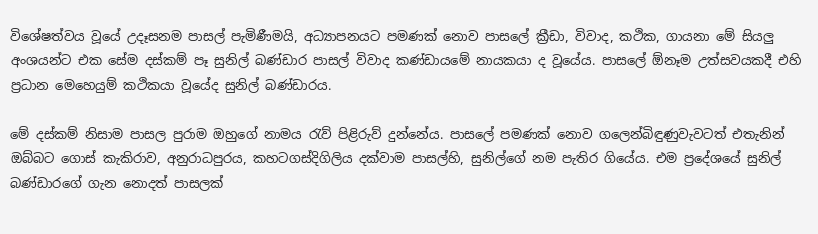විශේෂත්වය වූයේ උදෑසනම පාසල් පැමිණීමයි, අධ්‍යාපනයට පමණක් නොව පාසලේ ක්‍රීඩා, විවාද, කථික, ගායනා මේ සියලු අංශයන්ට එක සේම දස්කම් පෑ සුනිල් බණ්ඩාර පාසල් විවාද කණ්ඩායමේ නායකයා ද වූයේය. පාසලේ ඕනෑම උත්සවයකදී එහි ප්‍රධාන මෙහෙයුම් කථිකයා වූයේද සුනිල් බණ්ඩාරය.

මේ දස්කම් නිසාම පාසල පුරාම ඔහුගේ නාමය රැව් පිළිරුව් දුන්නේය. පාසලේ පමණක් නොව ගලෙන්බිඳුණුවැවටත් එතැනින් ඔබ්බට ගොස් කැකිරාව, අනුරාධපුරය, කහටගස්දිගිලිය දක්වාම පාසල්හි, සුනිල්ගේ නම පැතිර ගියේය. එම ප්‍රදේශයේ සුනිල් බණ්ඩාරගේ ගැන නොදත් පාසලක්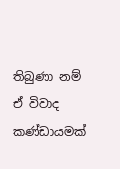තිබුණා නම් ඒ විවාද කණ්ඩායමක්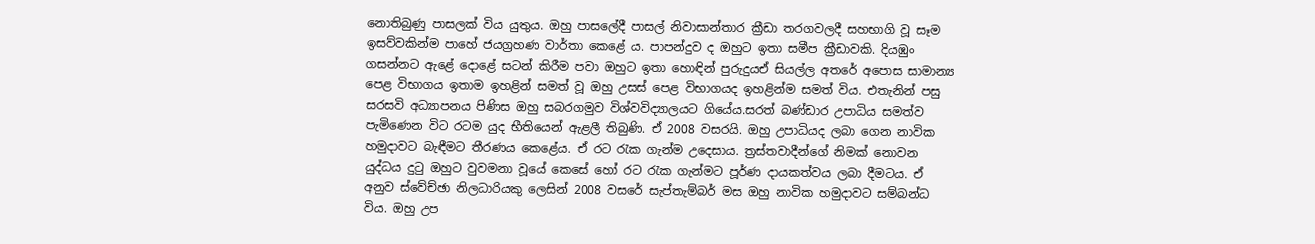නොතිබුණු පාසලක් විය යුතුය‍. ඔහු පාසලේදී පාසල් නිවාසාන්තාර ක්‍රීඩා තරගවලදී සහභාගි වූ සෑම ඉසව්වකින්ම පාහේ ජයග්‍රහණ වාර්තා කෙළේ ය. පාපන්දුව ද ඔහුට ඉතා සමීප ක්‍රීඩාවකි. දියඹුං ගසන්නට ඇළේ දොළේ සටන් කිරීම පවා ඔහුට ඉතා හොඳින් පුරුදුයඒ සියල්ල අතරේ අපොස සාමාන්‍ය පෙළ විභාගය ඉතාම ඉහළින් සමත් වූ ඔහු උසස් පෙළ විභාගයද ඉහළින්ම සමත් විය. එතැනින් පසු සරසවි අධ්‍යාපනය පිණිස ඔහු සබරගමුව විශ්වවිද්‍යාලයට ගියේය.සරත් බණ්ඩාර උපාධිය සමත්ව පැමිණෙන විට රටම යුද භීතියෙන් ඇළලී තිබුණි. ඒ 2008 වසරයි. ඔහු උපාධියද ලබා ගෙන නාවික හමුදාවට බැඳීමට තීරණය කෙළේය. ඒ රට රැක ගැන්ම උදෙසාය. ත්‍රස්තවාදීන්ගේ නිමක් නොවන යුද්ධය දුටු ඔහුට වුවමනා වූයේ කෙසේ හෝ රට රැක ගැන්මට පූර්ණ දායකත්වය ලබා දීමටය. ඒ අනුව ස්වේච්ඡා නිලධාරියකු ලෙසින් 2008 වසරේ සැප්තැම්බර් මස ඔහු නාවික හමුදාවට සම්බන්ධ විය. ඔහු උප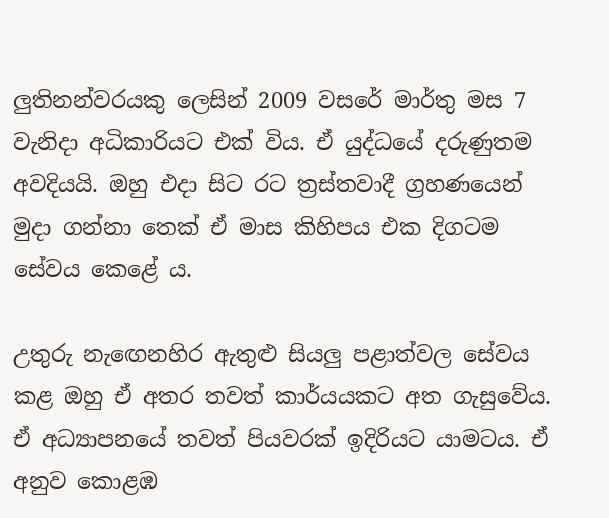ලුතිනන්වරයකු ලෙසින් 2009 වසරේ මාර්තු මස 7 වැනිදා අධිකාරියට එක් විය. ඒ යුද්ධයේ දරුණුතම අවදියයි. ඔහු එදා සිට රට ත්‍රස්තවාදී ග්‍රහණයෙන් මුදා ගන්නා තෙක් ඒ මාස කිහිපය එක දිගටම සේවය කෙළේ ය.

උතුරු නැඟෙනහිර ඇතුළු සියලු පළාත්වල සේවය කළ ඔහු ඒ අතර තවත් කාර්යයකට අත ගැසුවේය. ඒ අධ්‍යාපනයේ තවත් පියවරක් ඉදිරියට යාමටය. ඒ අනුව කොළඹ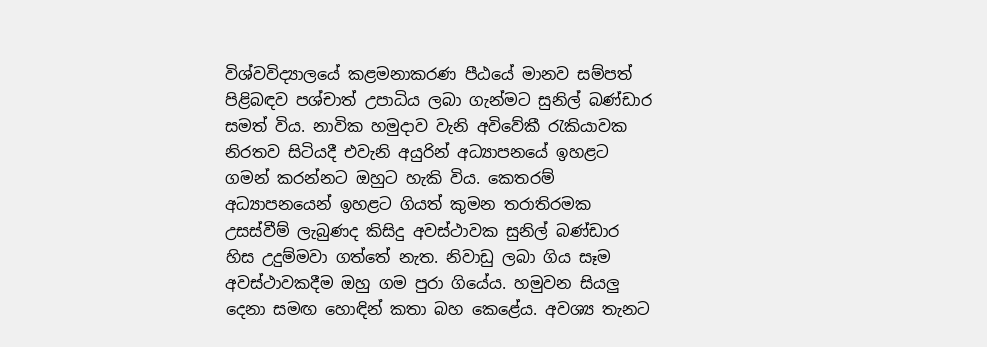විශ්වවිද්‍යාලයේ කළමනාකරණ පීඨයේ මානව සම්පත් පිළිබඳව පශ්චාත් උපාධිය ලබා ගැන්මට සුනිල් බණ්ඩාර සමත් විය. නාවික හමුදාව වැනි අවිවේකී රැකියාවක නිරතව සිටියදී එවැනි අයුරින් අධ්‍යාපනයේ ඉහළට ගමන් කරන්නට ඔහුට හැකි විය. කෙතරම් අධ්‍යාපනයෙන් ඉහළට ගියත් කුමන තරාතිරමක‍ උසස්වීම් ලැබුණද කිසිදු අවස්ථාවක සුනිල් බණ්ඩාර හිස උදුම්මවා ගත්තේ නැත. නිවාඩු ලබා ගිය සෑම අවස්ථාවකදීම ඔහු ගම පුරා ගියේය. හමුවන සියලු දෙනා සමඟ හොඳින් කතා බහ කෙළේය. අවශ්‍ය තැනට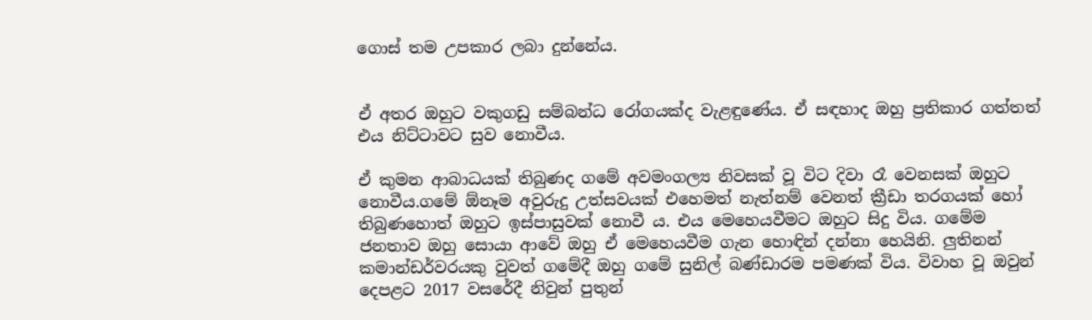ගොස් තම උපකාර ලබා දුන්නේය.


ඒ අතර ඔහුට වකුගඩු සම්බන්ධ රෝගයක්ද වැළඳුණේය. ඒ සඳහාද ඔහු ප්‍රතිකාර ගත්තත් එය නිට්ටාවට සුව නොවීය.

ඒ කුමන ආබාධයක් තිබුණද ගමේ අවමංගල්‍ය නිවසක් වූ විට දිවා රෑ වෙනසක් ඔහුට නොවීය.ගමේ ඕනෑම අවුරුදු උත්සවයක් එහෙමත් නැත්නම් වෙනත් ක්‍රීඩා තරගයක් හෝ තිබුණහොත් ඔහුට ඉස්පාසුවක් නොවී ය. එය මෙහෙයවීමට ඔහුට සිදු විය. ගමේම ජනතාව ඔහු සොයා ආවේ ඔහු ඒ මෙහෙයවීම ගැන හොඳින් දන්නා හෙයිනි. ලුතිනන් කමාන්ඩර්වරයකු වුවත් ගමේදී ඔහු ගමේ සුනිල් බණ්ඩාරම පමණක් විය. විවාහ වූ ඔවුන් දෙපළට 2017 වසරේදී නිවුන් පුතුන්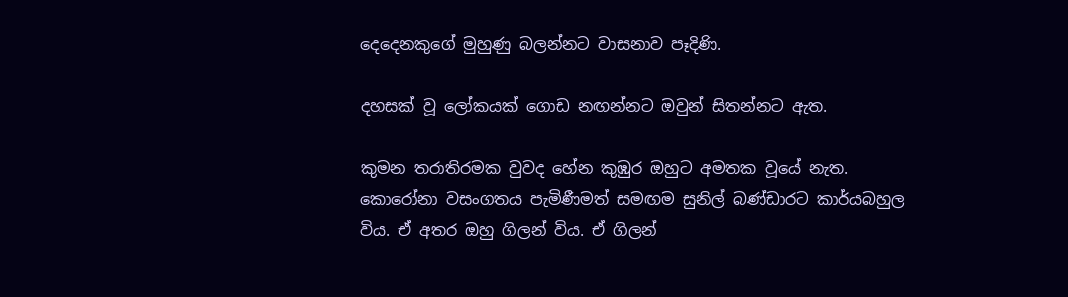දෙදෙනකුගේ මුහුණු බලන්නට වාසනාව පෑදිණි.

දහසක් වූ ලෝකයක් ගොඩ නඟන්නට ඔවුන් සිතන්නට ඇත.

කුමන තරාතිරමක වුවද හේන කුඹුර ඔහුට අමතක වූයේ නැත. කොරෝනා වසංගතය පැමිණීමත් සමඟම සුනිල් බණ්ඩාරට කාර්යබහුල විය. ඒ අතර ඔහු ගිලන් විය‍. ඒ ගිලන්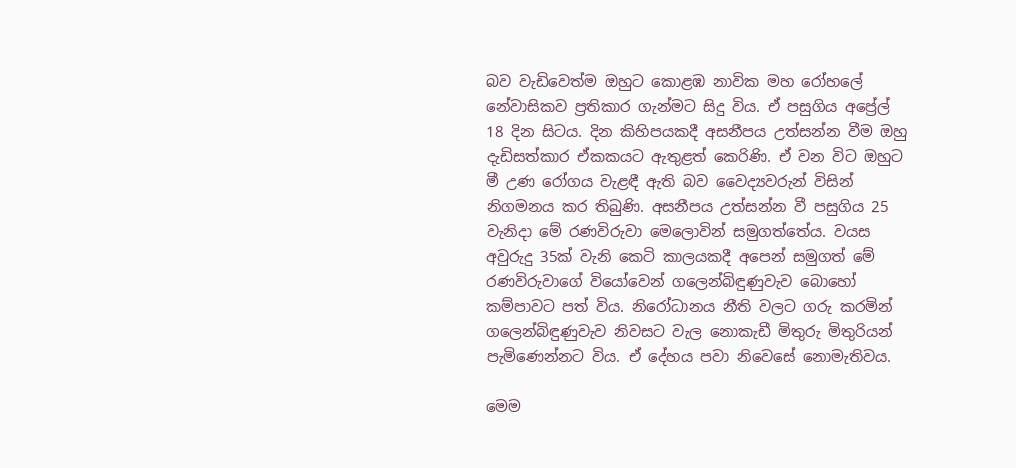බව වැඩිවෙත්ම ඔහුට කොළඹ නාවික මහ රෝහලේ නේවාසිකව ප්‍රතිකාර ගැන්මට සිදු විය. ඒ පසුගිය අප්‍රේල් 18 දින සිටය. දින කිහිපයකදී අසනීපය උත්සන්න වීම ඔහු දැඩිසත්කාර ‍ඒකකයට ඇතුළත් කෙරිණි. ඒ වන විට ඔහුට මී උණ රෝගය වැළඳී ඇති බව වෛද්‍යවරුන් විසින් නිගමනය කර තිබුණි. අසනීපය උත්සන්න වී පසුගිය 25 වැනිදා මේ රණවිරුවා මෙලොවින් සමුගත්තේය. වයස අවුරුදු 35ක් වැනි කෙටි කාලයකදී අපෙන් සමුගත් මේ රණවිරුවාගේ වියෝවෙන් ගලෙන්බිඳුණුවැව බොහෝ කම්පාවට පත් විය. නිරෝධානය නීති වලට ගරු කරමින් ගලෙන්බිඳුණුවැව නිවසට වැල නොකැඩී මිතුරු මිතුරියන් පැමිණෙන්නට විය. ඒ දේහය පවා නිවෙසේ නොමැතිවය.

මෙම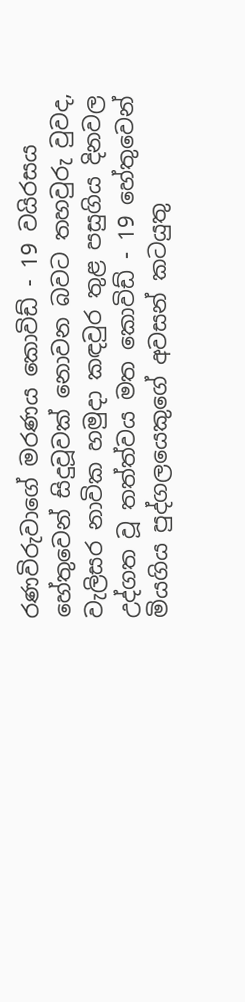රණවිරුවාගේ මරණය කොවිඩ් - 19 වයිරසය හේතුවෙන් සිදුවූවක් නොවන බවට තහවුරු වුවද, වැලිසර නාවික හමුදා කඳවුර තුළ පසුගිය දිනවල උද්ගත වූ තත්ත්වය මත කොවිඩ් - 19 හේතුවෙන් මියගිය පුද්ගලයෙකුගේ අවසන් කටයුතු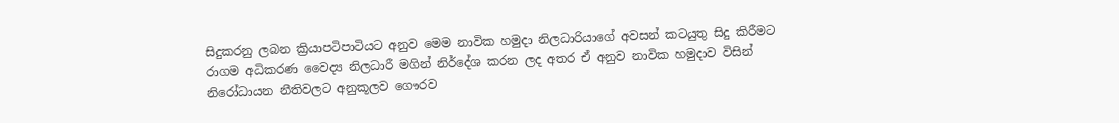සිදුකරනු ලබන ක්‍රියාපටිපාටියට අනුව මෙම නාවික හමුදා නිලධාරියාගේ අවසන් කටයුතු සිදු කිරීමට රාගම අධිකරණ වෛද්‍ය නිලධාරී මගින් නිර්දේශ කරන ලද අතර ඒ අනුව නාවික හමුදාව විසින් නිරෝධායන නීතිවලට අනුකූලව ගෞරව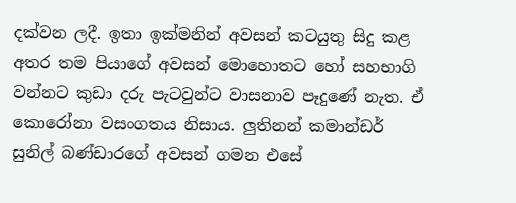දක්වන ලදී. ඉතා ඉක්මනින් අවසන් කටයුතු සිදු කළ අතර තම පියාගේ අවසන් මොහොතට හෝ සහභාගි වන්නට කුඩා දරු පැටවුන්ට වාසනාව පෑදුණේ නැත. ඒ කොරෝනා වසංගතය නිසාය. ලුතිනන් කමාන්ඩර් සුනිල් බණ්ඩාරගේ අවසන් ගමන එසේ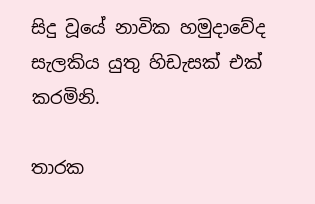සිදු වූයේ නාවික හමුදාවේද සැලකිය යුතු හිඩැසක් එක් කරමිනි.

තාරක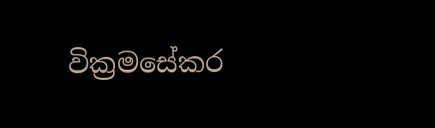වික්‍රමසේකර